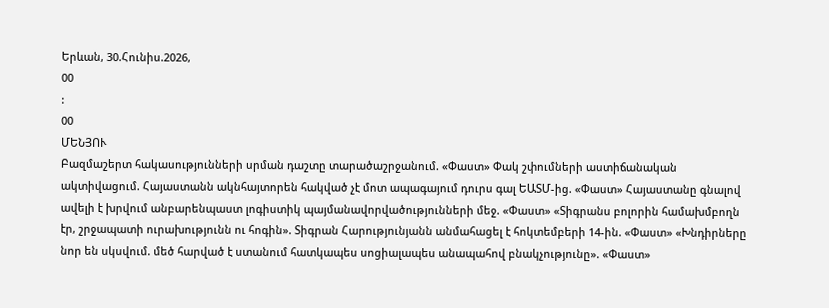Երևան, 30.Հունիս.2026,
00
:
00
ՄԵՆՅՈՒ
Բազմաշերտ հակասությունների սրման դաշտը տարածաշրջանում. «Փաստ» Փակ շփումների աստիճանական ակտիվացում. Հայաստանն ակնհայտորեն հակված չէ մոտ ապագայում դուրս գալ ԵԱՏՄ-ից. «Փաստ» Հայաստանը գնալով ավելի է խրվում անբարենպաստ լոգիստիկ պայմանավորվածությունների մեջ. «Փաստ» «Տիգրանս բոլորին համախմբողն էր, շրջապատի ուրախությունն ու հոգին». Տիգրան Հարությունյանն անմահացել է հոկտեմբերի 14-ին. «Փաստ» «Խնդիրները նոր են սկսվում. մեծ հարված է ստանում հատկապես սոցիալապես անապահով բնակչությունը». «Փաստ»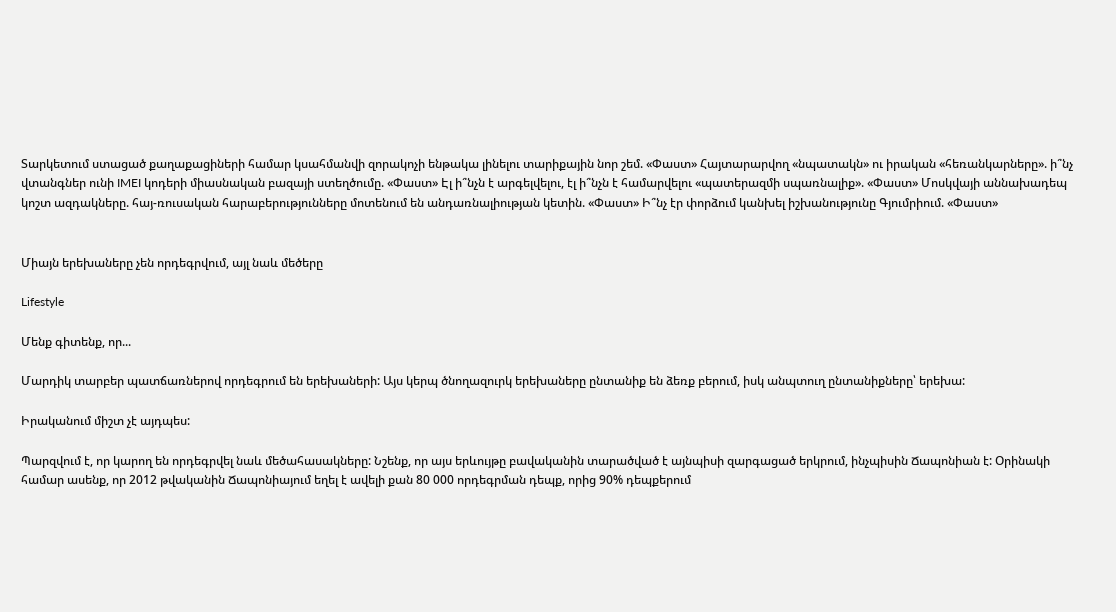Տարկետում ստացած քաղաքացիների համար կսահմանվի զորակոչի ենթակա լինելու տարիքային նոր շեմ. «Փաստ» Հայտարարվող «նպատակն» ու իրական «հեռանկարները». ի՞նչ վտանգներ ունի IMEI կոդերի միասնական բազայի ստեղծումը. «Փաստ» Էլ ի՞նչն է արգելվելու, էլ ի՞նչն է համարվելու «պատերազմի սպառնալիք». «Փաստ» Մոսկվայի աննախադեպ կոշտ ազդակները. հայ-ռուսական հարաբերությունները մոտենում են անդառնալիության կետին. «Փաստ» Ի՞նչ էր փորձում կանխել իշխանությունը Գյումրիում. «Փաստ»


Միայն երեխաները չեն որդեգրվում, այլ նաև մեծերը

Lifestyle

Մենք գիտենք, որ...

Մարդիկ տարբեր պատճառներով որդեգրում են երեխաների: Այս կերպ ծնողազուրկ երեխաները ընտանիք են ձեռք բերում, իսկ անպտուղ ընտանիքները՝ երեխա:

Իրականում միշտ չէ այդպես:

Պարզվում է, որ կարող են որդեգրվել նաև մեծահասակները: Նշենք, որ այս երևույթը բավականին տարածված է այնպիսի զարգացած երկրում, ինչպիսին Ճապոնիան է: Օրինակի համար ասենք, որ 2012 թվականին Ճապոնիայում եղել է ավելի քան 80 000 որդեգրման դեպք, որից 90% դեպքերում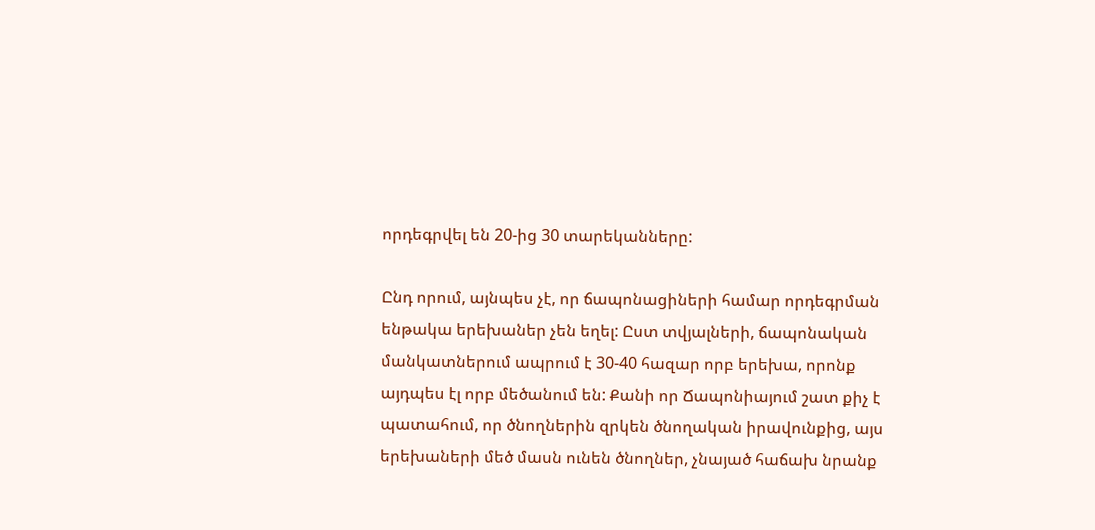որդեգրվել են 20-ից 30 տարեկանները:

Ընդ որում, այնպես չէ, որ ճապոնացիների համար որդեգրման ենթակա երեխաներ չեն եղել: Ըստ տվյալների, ճապոնական մանկատներում ապրում է 30-40 հազար որբ երեխա, որոնք այդպես էլ որբ մեծանում են: Քանի որ Ճապոնիայում շատ քիչ է պատահում, որ ծնողներին զրկեն ծնողական իրավունքից, այս երեխաների մեծ մասն ունեն ծնողներ, չնայած հաճախ նրանք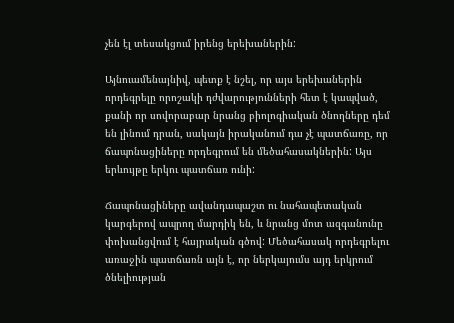չեն էլ տեսակցում իրենց երեխաներին:

Այնուամենայնիվ, պետք է նշել, որ այս երեխաներին որդեգրելը որոշակի դժվարությունների հետ է կապված, քանի որ սովորաբար նրանց բիոլոգիական ծնողները դեմ են լինում դրան, սակայն իրականում դա չէ պատճառը, որ ճապոնացիները որդեգրում են մեծահասակներին: Այս երևույթը երկու պատճառ ունի:

Ճապոնացիները ավանդապաշտ ու նահապետական կարգերով ապրող մարդիկ են, և նրանց մոտ ազգանունը փոխանցվում է հայրական գծով: Մեծահասակ որդեգրելու առաջին պատճառն այն է, որ ներկայումս այդ երկրում ծնելիության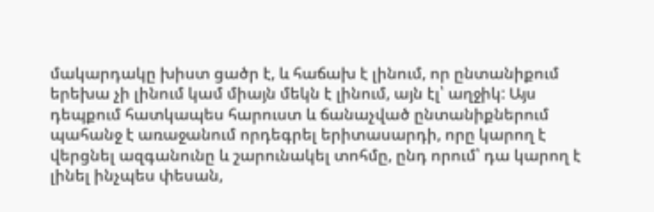մակարդակը խիստ ցածր է, և հաճախ է լինում, որ ընտանիքում երեխա չի լինում կամ միայն մեկն է լինում, այն էլ՝ աղջիկ: Այս դեպքում հատկապես հարուստ և ճանաչված ընտանիքներում պահանջ է առաջանում որդեգրել երիտասարդի, որը կարող է վերցնել ազգանունը և շարունակել տոհմը, ընդ որում՝ դա կարող է լինել ինչպես փեսան,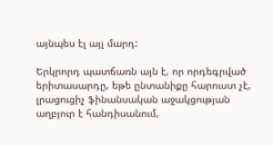այնպես էլ այլ մարդ:

Երկրորդ պատճառն այն է, որ որդեգրված երիտասարդը, եթե ընտանիքը հարուստ չէ, լրացուցիչ ֆինանսական աջակցության աղբյուր է հանդիսանում,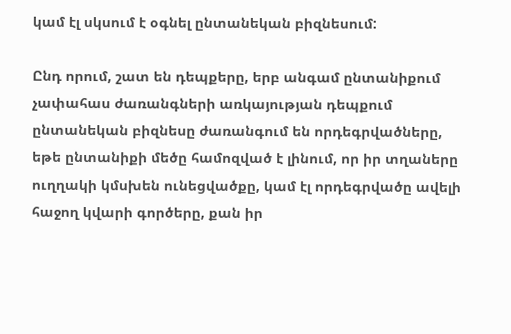կամ էլ սկսում է օգնել ընտանեկան բիզնեսում:

Ընդ որում, շատ են դեպքերը, երբ անգամ ընտանիքում չափահաս ժառանգների առկայության դեպքում ընտանեկան բիզնեսը ժառանգում են որդեգրվածները, եթե ընտանիքի մեծը համոզված է լինում, որ իր տղաները ուղղակի կմսխեն ունեցվածքը, կամ էլ որդեգրվածը ավելի հաջող կվարի գործերը, քան իր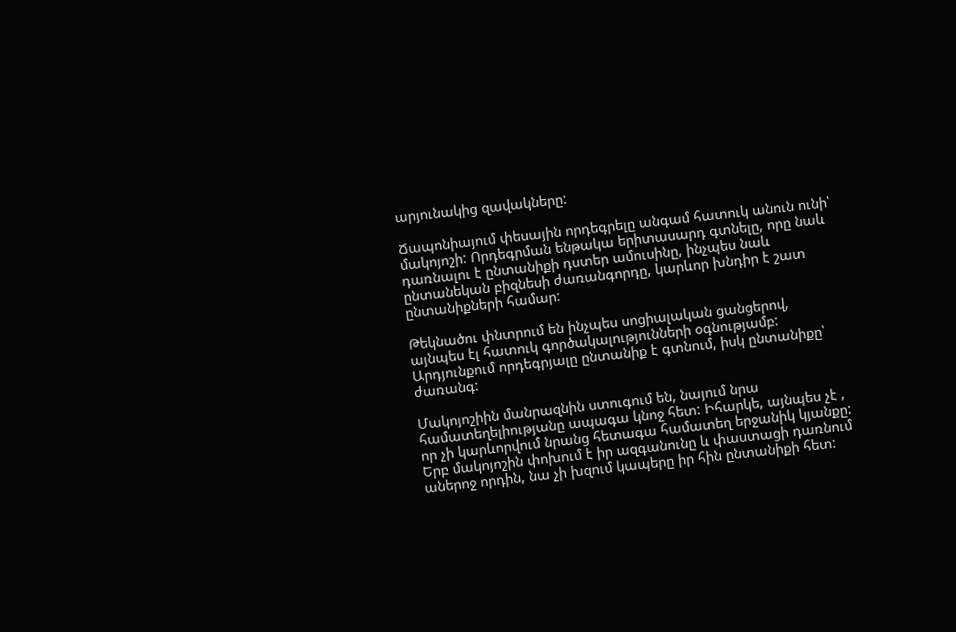արյունակից զավակները:

Ճապոնիայում փեսային որդեգրելը անգամ հատուկ անուն ունի՝ մակոյոշի: Որդեգրման ենթակա երիտասարդ գտնելը, որը նաև դառնալու է ընտանիքի դստեր ամուսինը, ինչպես նաև ընտանեկան բիզնեսի ժառանգորդը, կարևոր խնդիր է շատ ընտանիքների համար:

Թեկնածու փնտրում են ինչպես սոցիալական ցանցերով, այնպես էլ հատուկ գործակալությունների օգնությամբ: Արդյունքում որդեգրյալը ընտանիք է գտնում, իսկ ընտանիքը՝ ժառանգ:

Մակոյոշիին մանրազնին ստուգում են, նայում նրա համատեղելիությանը ապագա կնոջ հետ: Իհարկե, այնպես չէ , որ չի կարևորվում նրանց հետագա համատեղ երջանիկ կյանքը: Երբ մակոյոշին փոխում է իր ազգանունը և փաստացի դառնում աներոջ որդին, նա չի խզում կապերը իր հին ընտանիքի հետ: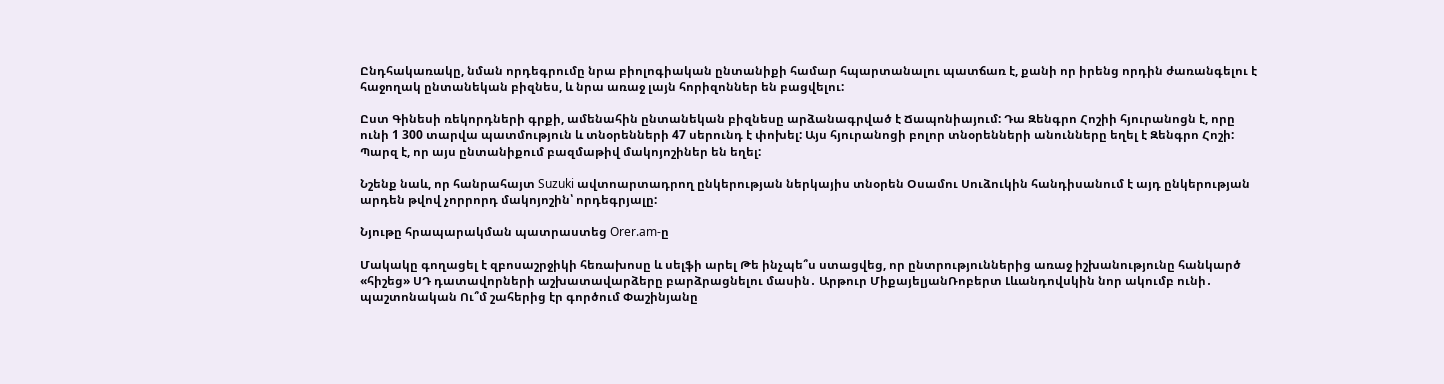Ընդհակառակը, նման որդեգրումը նրա բիոլոգիական ընտանիքի համար հպարտանալու պատճառ է, քանի որ իրենց որդին ժառանգելու է հաջողակ ընտանեկան բիզնես, և նրա առաջ լայն հորիզոններ են բացվելու:

Ըստ Գինեսի ռեկորդների գրքի, ամենահին ընտանեկան բիզնեսը արձանագրված է Ճապոնիայում: Դա Զենգրո Հոշիի հյուրանոցն է, որը ունի 1 300 տարվա պատմություն և տնօրենների 47 սերունդ է փոխել: Այս հյուրանոցի բոլոր տնօրենների անունները եղել է Զենգրո Հոշի: Պարզ է, որ այս ընտանիքում բազմաթիվ մակոյոշիներ են եղել:

Նշենք նաև, որ հանրահայտ Suzuki ավտոարտադրող ընկերության ներկայիս տնօրեն Օսամու Սուձուկին հանդիսանում է այդ ընկերության արդեն թվով չորրորդ մակոյոշին՝ որդեգրյալը:

Նյութը հրապարակման պատրաստեց Orer.am-ը

Մակակը գողացել է զբոսաշրջիկի հեռախոսը և սելֆի արել Թե ինչպե՞ս ստացվեց, որ ընտրություններից առաջ իշխանությունը հանկարծ «հիշեց» ՍԴ դատավորների աշխատավարձերը բարձրացնելու մասին․ Արթուր ՄիքայելյանՌոբերտ Լևանդովսկին նոր ակումբ ունի․ պաշտոնական Ու՞մ շահերից էր գործում Փաշինյանը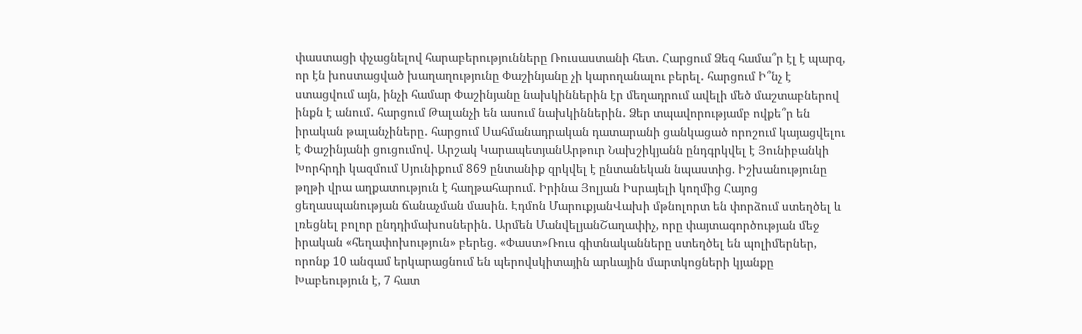փաստացի փչացնելով հարաբերությունները Ռուսաստանի հետ․ Հարցում Ձեզ համա՞ր էլ է պարզ, որ էն խոստացված խաղաղությունը Փաշինյանը չի կարողանալու բերել․ հարցում Ի՞նչ է ստացվում այն, ինչի համար Փաշինյանը նախկիններին էր մեղադրում ավելի մեծ մաշտաբներով ինքն է անում․ հարցում Թալանչի են ասում նախկիններին․ Ձեր տպավորությամբ ովքե՞ր են իրական թալանչիները․ հարցում Սահմանադրական դատարանի ցանկացած որոշում կայացվելու է Փաշինյանի ցուցումով․ Արշակ ԿարապետյանԱրթուր Նախշիկյանն ընդգրկվել է Յունիբանկի Խորհրդի կազմում Սյունիքում 869 ընտանիք զրկվել է ընտանեկան նպաստից. Իշխանությունը թղթի վրա աղքատություն է հաղթահարում. Իրինա Յոլյան Իսրայելի կողմից Հայոց ցեղասպանության ճանաչման մասին. Էդմոն ՄարուքյանՎախի մթնոլորտ են փորձում ստեղծել և լռեցնել բոլոր ընդդիմախոսներին․ Արմեն ՄանվելյանՇաղափիչ, որը փայտագործության մեջ իրական «հեղափոխություն» բերեց. «Փաստ»Ռուս գիտնականները ստեղծել են պոլիմերներ, որոնք 10 անգամ երկարացնում են պերովսկիտային արևային մարտկոցների կյանքը Խաբեություն է, 7 հատ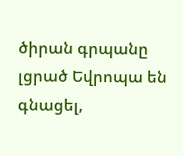ծիրան գրպանը լցրած Եվրոպա են գնացել,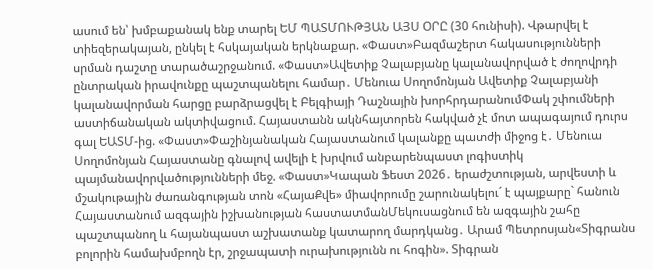ասում են՝ խմբաքանակ ենք տարել ԵՄ ՊԱՏՄՈՒԹՅԱՆ ԱՅՍ ՕՐԸ (30 հունիսի). Վթարվել է տիեզերակայան, ընկել է հսկայական երկնաքար. «Փաստ»Բազմաշերտ հակասությունների սրման դաշտը տարածաշրջանում. «Փաստ»Ավետիք Չալաբյանը կալանավորված է ժողովրդի ընտրական իրավունքը պաշտպանելու համար․ Մենուա Սողոմոնյան Ավետիք Չալաբյանի կալանավորման հարցը բարձրացվել է Բելգիայի Դաշնային խորհրդարանումՓակ շփումների աստիճանական ակտիվացում. Հայաստանն ակնհայտորեն հակված չէ մոտ ապագայում դուրս գալ ԵԱՏՄ-ից. «Փաստ»Փաշինյանական Հայաստանում կալանքը պատժի միջոց է․ Մենուա Սողոմոնյան Հայաստանը գնալով ավելի է խրվում անբարենպաստ լոգիստիկ պայմանավորվածությունների մեջ. «Փաստ»Կապան Ֆեստ 2026․ երաժշտության, արվեստի և մշակութային ժառանգության տոն «ՀայաՔվե» միավորումը շարունակելու´ է պայքարը` հանուն Հայաստանում ազգային իշխանության հաստատմանՄեկուսացնում են ազգային շահը պաշտպանող և հայանպաստ աշխատանք կատարող մարդկանց․ Արամ Պետրոսյան«Տիգրանս բոլորին համախմբողն էր, շրջապատի ուրախությունն ու հոգին». Տիգրան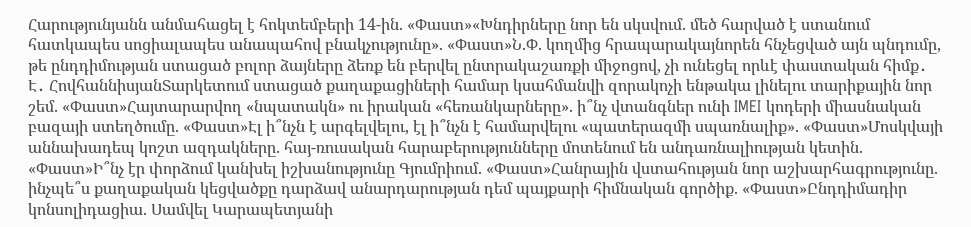Հարությունյանն անմահացել է հոկտեմբերի 14-ին. «Փաստ»«Խնդիրները նոր են սկսվում. մեծ հարված է ստանում հատկապես սոցիալապես անապահով բնակչությունը». «Փաստ»Ն.Փ. կողմից հրապարակայնորեն հնչեցված այն պնդումը, թե ընդդիմության ստացած բոլոր ձայները ձեռք են բերվել ընտրակաշառքի միջոցով, չի ունեցել որևէ փաստական հիմք․ Է․ ՀովհաննիսյանՏարկետում ստացած քաղաքացիների համար կսահմանվի զորակոչի ենթակա լինելու տարիքային նոր շեմ. «Փաստ»Հայտարարվող «նպատակն» ու իրական «հեռանկարները». ի՞նչ վտանգներ ունի IMEI կոդերի միասնական բազայի ստեղծումը. «Փաստ»Էլ ի՞նչն է արգելվելու, էլ ի՞նչն է համարվելու «պատերազմի սպառնալիք». «Փաստ»Մոսկվայի աննախադեպ կոշտ ազդակները. հայ-ռուսական հարաբերությունները մոտենում են անդառնալիության կետին. «Փաստ»Ի՞նչ էր փորձում կանխել իշխանությունը Գյումրիում. «Փաստ»Հանրային վստահության նոր աշխարհագրությունը. ինչպե՞ս քաղաքական կեցվածքը դարձավ անարդարության դեմ պայքարի հիմնական գործիք. «Փաստ»Ընդդիմադիր կոնսոլիդացիա. Սամվել Կարապետյանի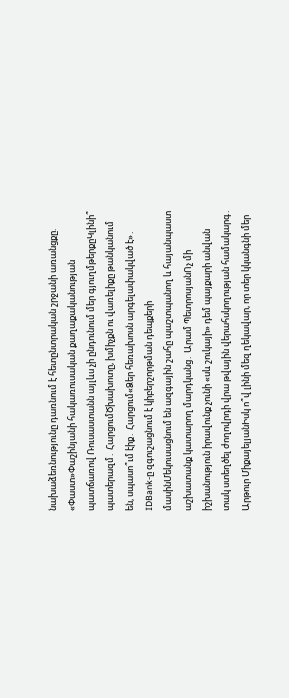նախաձեռնությունը դառնում է հետընտրական շրջանի առանցքը. «Փաստ»Փաշինյանի հակառուսական քաղաքականության պատճառով Ռուսաստանն այլևս չի ընդունում մեր գյուղմթերքըԿլինի՞ պատերազմ․ ՀարցումԾխախոտը, խմիչքն ու վառելիքը թանկանում են, սպասո՞ւմ էիք․ Հարցում«Ձեր հեռախոսն արգելափակված է»․ IDBank-ը զգուշացնում է կիբերշորթման դեպքերի մասինՄեկուսացնում են ազգային շահը պաշտպանող և հայանպաստ աշխատանք կատարող մարդկանց․ Արամ ՊետրոսյանՈչ մի իշխանություն իրավունք չունի «սև շուկայի» դեմ պայքարի անվան տակ ստեղծել ժողովրդի վրա թվային վերահսկողության համակարգ․ Արթուր ՄիքայելյանԻսկ ո՞վ լինի մեզ ղեկավար, որ տեր կկանգնի մեր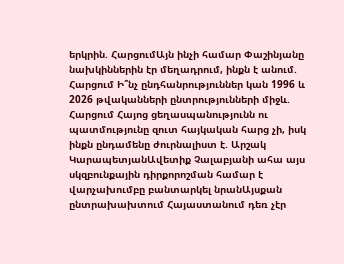երկրին. ՀարցումԱյն ինչի համար Փաշինյանը նախկիններին էր մեղադրում, ինքն է անում. Հարցում Ի՞նչ ընդհանրություններ կան 1996 և 2026 թվականների ընտրությունների միջև. Հարցում Հայոց ցեղասպանությունն ու պատմությունը զուտ հայկական հարց չի, իսկ ինքն ընդամենը ժուրնալիստ է. Արշակ ԿարապետյանԱվետիք Չալաբյանի ահա այս սկզբունքային դիրքորոշման համար է վարչախումբը բանտարկել նրանԱյսքան ընտրախախտում Հայաստանում դեռ չէր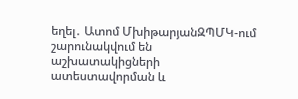եղել․ Ատոմ ՄխիթարյանԶՊՄԿ-ում շարունակվում են աշխատակիցների ատեստավորման և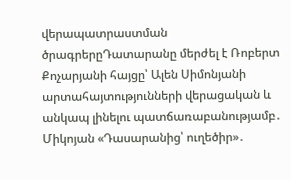վերապատրաստման ծրագրերըԴատարանը մերժել է Ռոբերտ Քոչարյանի հայցը՝ Ալեն Սիմոնյանի արտահայտությունների վերացական և անկապ լինելու պատճառաբանությամբ․ Միկոյան «Դասարանից՝ ուղեծիր»․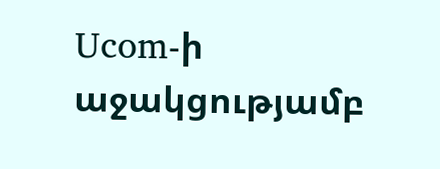Ucom-ի աջակցությամբ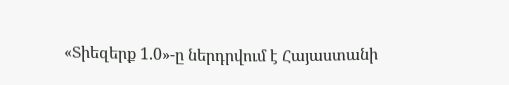«Տիեզերք 1.0»-ը ներդրվում է Հայաստանի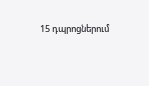15 դպրոցներում